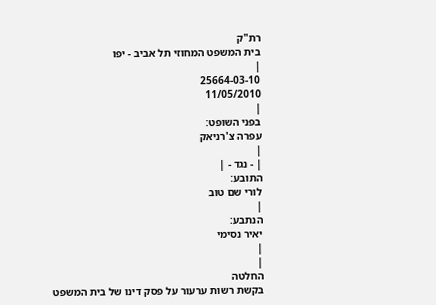רת"ק
בית המשפט המחוזי תל אביב - יפו
|
25664-03-10
11/05/2010
|
בפני השופט:
עפרה צ'רניאק
|
| - נגד - |
התובע:
לורי שם טוב
|
הנתבע:
יאיר נסימי
|
|
החלטה
בקשת רשות ערעור על פסק דינו של בית המשפט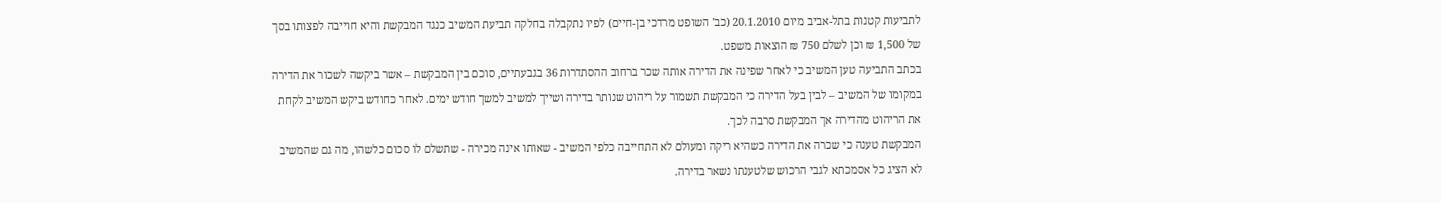לתביעות קטנות בתל-אביב מיום 20.1.2010 (כב' השופט מרדכי בן-חיים) לפיו נתקבלה בחלקה תביעת המשיב כנגד המבקשת והיא חוייבה לפצותו בסך של 1,500 ₪ וכן לשלם 750 ₪ הוצאות משפט.
בכתב התביעה טען המשיב כי לאחר שפינה את הדירה אותה שכר ברחוב ההסתדרות 36 בגבעתיים, סוכם בין המבקשת – אשר ביקשה לשכור את הדירה במקומו של המשיב – לבין בעל הדירה כי המבקשת תשמור על ריהוט שנותר בדירה ושייך למשיב למשך חודש ימים. לאחר כחודש ביקש המשיב לקחת את הריהוט מהדירה אך המבקשת סרבה לכך.
המבקשת טענה כי שכרה את הדירה כשהיא ריקה ומעולם לא התחייבה כלפי המשיב - שאותו אינה מכירה - שתשלם לו סכום כלשהו, מה גם שהמשיב לא הציג כל אסמכתא לגבי הרכוש שלטענתו נשאר בדירה.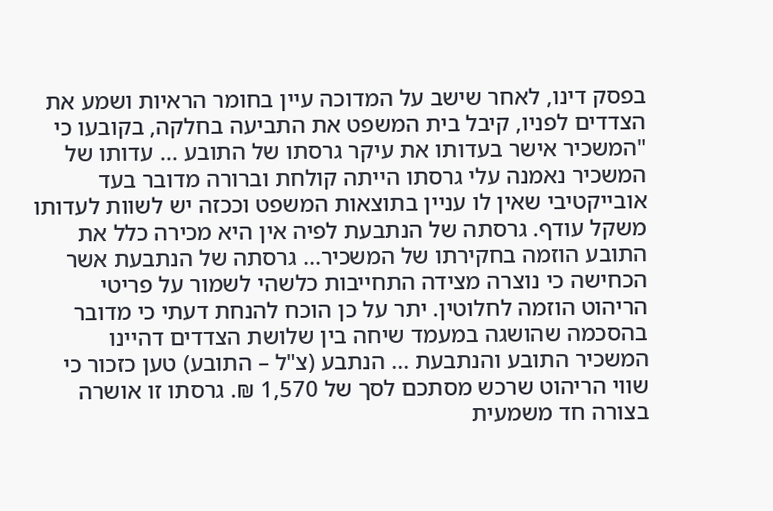בפסק דינו, לאחר שישב על המדוכה עיין בחומר הראיות ושמע את הצדדים לפניו, קיבל בית המשפט את התביעה בחלקה, בקובעו כי "המשכיר אישר בעדותו את עיקר גרסתו של התובע ... עדותו של המשכיר נאמנה עלי גרסתו הייתה קולחת וברורה מדובר בעד אובייקטיבי שאין לו עניין בתוצאות המשפט וככזה יש לשוות לעדותו משקל עודף. גרסתה של הנתבעת לפיה אין היא מכירה כלל את התובע הוזמה בחקירתו של המשכיר... גרסתה של הנתבעת אשר הכחישה כי נוצרה מצידה התחייבות כלשהי לשמור על פריטי הריהוט הוזמה לחלוטין. יתר על כן הוכח להנחת דעתי כי מדובר בהסכמה שהושגה במעמד שיחה בין שלושת הצדדים דהיינו המשכיר התובע והנתבעת ... הנתבע (צ"ל – התובע) טען כזכור כי שווי הריהוט שרכש מסתכם לסך של 1,570 ₪. גרסתו זו אושרה בצורה חד משמעית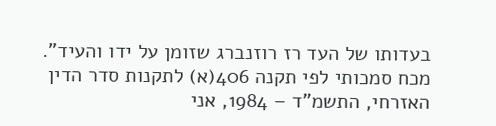בעדותו של העד רז רוזנברג שזומן על ידו והעיד".
מכח סמכותי לפי תקנה 406(א) לתקנות סדר הדין האזרחי, התשמ"ד – 1984, אני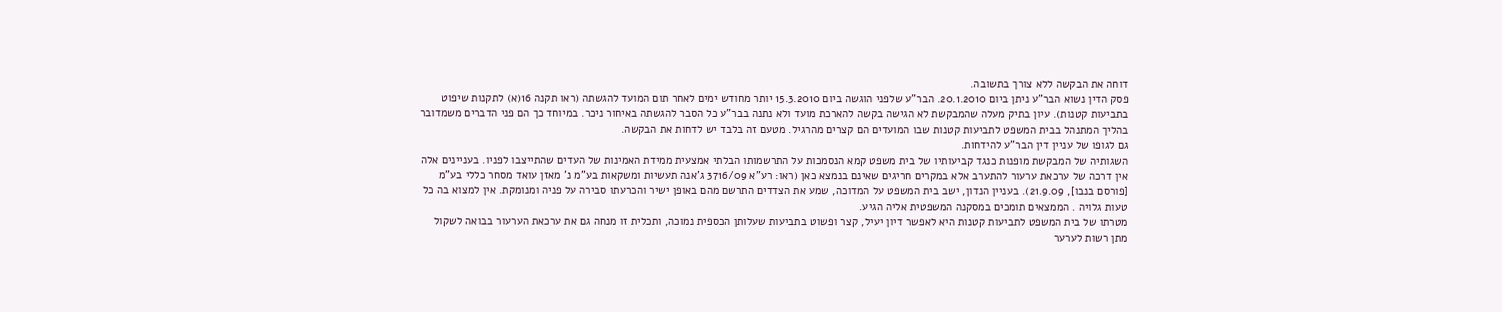דוחה את הבקשה ללא צורך בתשובה.
פסק הדין נשוא הבר"ע ניתן ביום 20.1.2010. הבר"ע שלפני הוגשה ביום 15.3.2010 יותר מחודש ימים לאחר תום המועד להגשתה (ראו תקנה 16(א) לתקנות שיפוט בתביעות קטנות). עיון בתיק מעלה שהמבקשת לא הגישה בקשה להארכת מועד ולא נתנה בבר"ע כל הסבר להגשתה באיחור ניכר. במיוחד כך הם פני הדברים משמדובר בהליך המתנהל בבית המשפט לתביעות קטנות שבו המועדים הם קצרים מהרגיל. מטעם זה בלבד יש לדחות את הבקשה.
גם לגופו של עניין דין הבר"ע להידחות.
השגותיה של המבקשת מופנות כנגד קביעותיו של בית משפט קמא הנסמכות על התרשמותו הבלתי אמצעית ממידת האמינות של העדים שהתייצבו לפניו. בעניינים אלה אין דרכה של ערכאת ערעור להתערב אלא במקרים חריגים שאינם בנמצא כאן (ראו: רע"א 3716/09 ג'אנה תעשיות ומשקאות בע"מ נ' מאזן עואד מסחר כללי בע”מ [פורסם בנבו], 21.9.09). בעניין הנדון, ישב בית המשפט על המדוכה, שמע את הצדדים התרשם מהם באופן ישיר והכרעתו סבירה על פניה ומנומקת. אין למצוא בה כל טעות גלויה . הממצאים תומכים במסקנה המשפטית אליה הגיע.
מטרתו של בית המשפט לתביעות קטנות היא לאפשר דיון יעיל, קצר ופשוט בתביעות שעלותן הכספית נמוכה, ותכלית זו מנחה גם את ערכאת הערעור בבואה לשקול מתן רשות לערער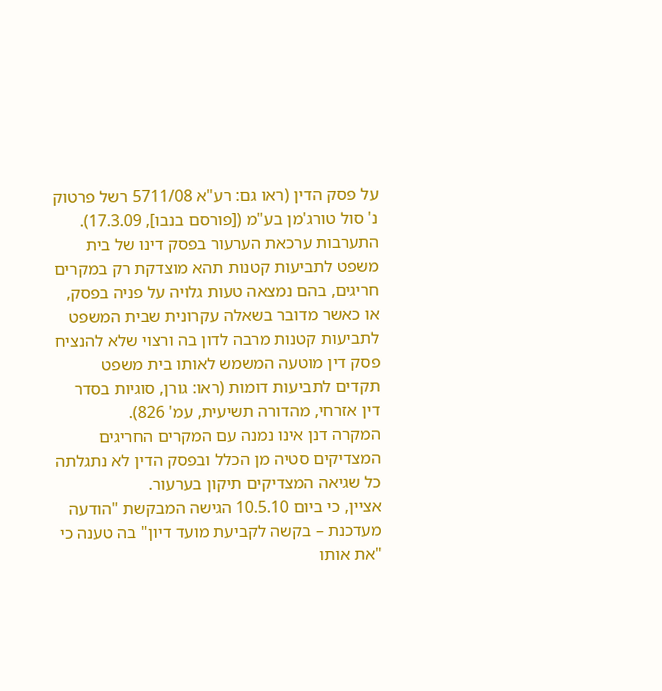על פסק הדין (ראו גם: רע"א 5711/08 רשל פרטוק נ' סול טורג'מן בע"מ ([פורסם בנבו], 17.3.09).
התערבות ערכאת הערעור בפסק דינו של בית משפט לתביעות קטנות תהא מוצדקת רק במקרים חריגים, בהם נמצאה טעות גלויה על פניה בפסק, או כאשר מדובר בשאלה עקרונית שבית המשפט לתביעות קטנות מרבה לדון בה ורצוי שלא להנציח פסק דין מוטעה המשמש לאותו בית משפט תקדים לתביעות דומות (ראו: גורן, סוגיות בסדר דין אזרחי, מהדורה תשיעית, עמ' 826).
המקרה דנן אינו נמנה עם המקרים החריגים המצדיקים סטיה מן הכלל ובפסק הדין לא נתגלתה כל שגיאה המצדיקים תיקון בערעור.
אציין, כי ביום 10.5.10 הגישה המבקשת "הודעה מעדכנת – בקשה לקביעת מועד דיון" בה טענה כי "את אותו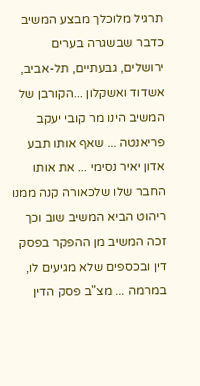תרגיל מלוכלך מבצע המשיב כדבר שבשגרה בערים ירושלים, גבעתיים, תל-אביב, אשדוד ואשקלון ...הקורבן של המשיב הינו מר קובי יעקב פריאנטה ... שאף אותו תבע אדון יאיר נסימי ... את אותו החבר שלו שלכאורה קנה ממנו ריהוט הביא המשיב שוב וכך זכה המשיב מן ההפקר בפסק דין ובכספים שלא מגיעים לו, במרמה ... מצ"ב פסק הדין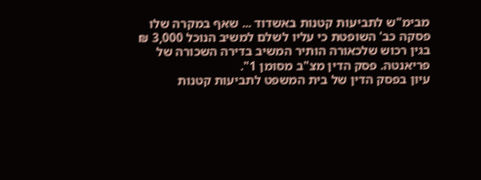מבימ"ש לתביעות קטנות באשדוד ... שאף במקרה שלו פסקה כב' השופטת כי עליו לשלם למשיב הנוכל 3,000 ₪ בגין רכוש שלכאורה הותיר המשיב בדירה השכורה של פריאנטה. פסק הדין מצ"ב מסומן 1".
עיון בפסק הדין של בית המשפט לתביעות קטנות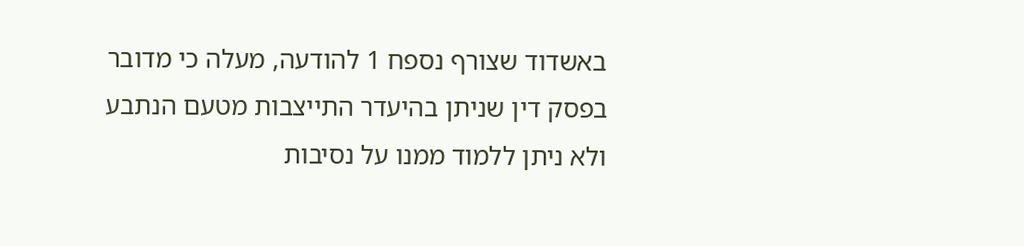באשדוד שצורף נספח 1 להודעה, מעלה כי מדובר בפסק דין שניתן בהיעדר התייצבות מטעם הנתבע ולא ניתן ללמוד ממנו על נסיבות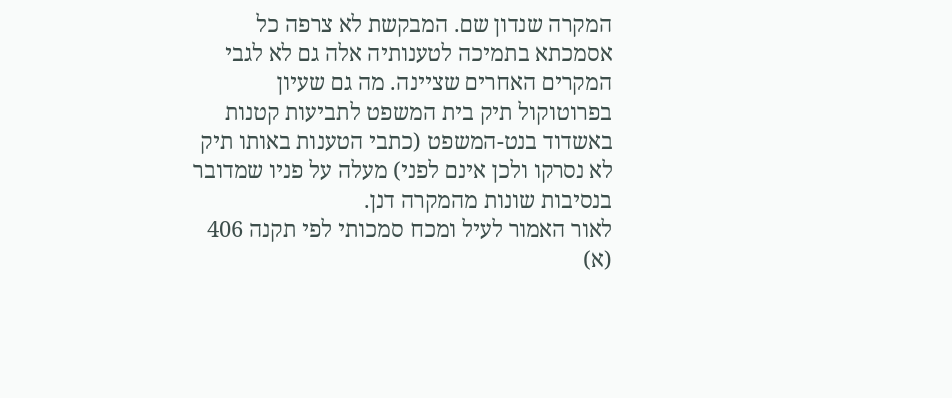המקרה שנדון שם. המבקשת לא צרפה כל אסמכתא בתמיכה לטענותיה אלה גם לא לגבי המקרים האחרים שציינה. מה גם שעיון בפרוטוקול תיק בית המשפט לתביעות קטנות באשדוד בנט-המשפט (כתבי הטענות באותו תיק לא נסרקו ולכן אינם לפני) מעלה על פניו שמדובר בנסיבות שונות מהמקרה דנן.
לאור האמור לעיל ומכח סמכותי לפי תקנה 406 (א)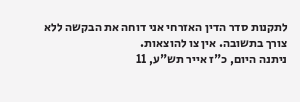לתקנות סדר הדין האזרחי אני דוחה את הבקשה ללא צורך בתשובה. אין צו להוצאות.
ניתנה היום, כ"ז אייר תש"ע, 11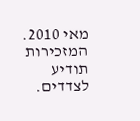מאי 2010. המזכירות תודיע לצדדים.